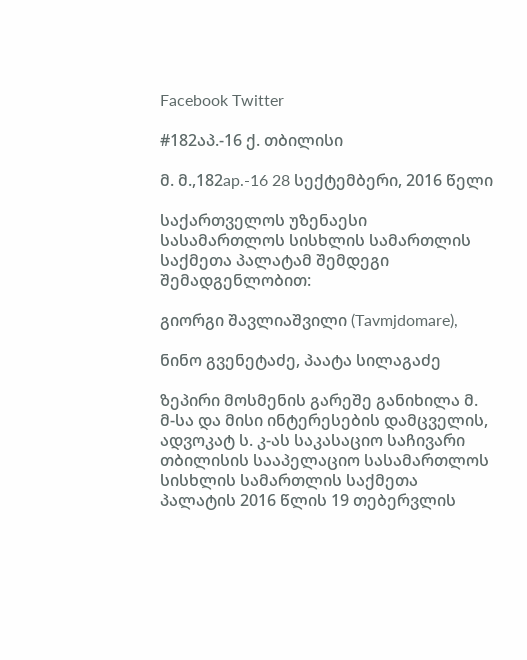Facebook Twitter

#182აპ.-16 ქ. თბილისი

მ. მ.,182ap.-16 28 სექტემბერი, 2016 წელი

საქართველოს უზენაესი სასამართლოს სისხლის სამართლის საქმეთა პალატამ შემდეგი შემადგენლობით:

გიორგი შავლიაშვილი (Tavmjdomare),

ნინო გვენეტაძე, პაატა სილაგაძე

ზეპირი მოსმენის გარეშე განიხილა მ. მ-სა და მისი ინტერესების დამცველის, ადვოკატ ს. კ-ას საკასაციო საჩივარი თბილისის სააპელაციო სასამართლოს სისხლის სამართლის საქმეთა პალატის 2016 წლის 19 თებერვლის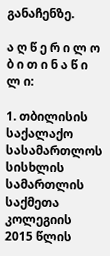განაჩენზე.

ა ღ წ ე რ ი ლ ო ბ ი თ ი ნ ა წ ი ლ ი:

1. თბილისის საქალაქო სასამართლოს სისხლის სამართლის საქმეთა კოლეგიის 2015 წლის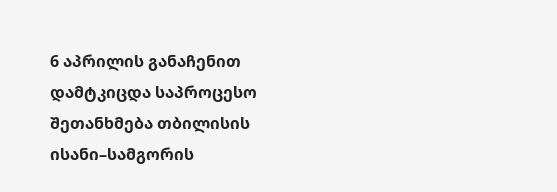6 აპრილის განაჩენით დამტკიცდა საპროცესო შეთანხმება თბილისის ისანი–სამგორის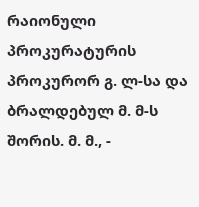რაიონული პროკურატურის პროკურორ გ. ლ-სა და ბრალდებულ მ. მ-ს შორის. მ. მ., -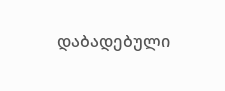დაბადებული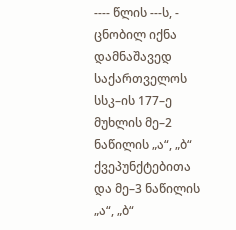---- წლის ---ს, - ცნობილ იქნა დამნაშავედ საქართველოს სსკ–ის 177–ე მუხლის მე–2 ნაწილის „ა“, „ბ“ ქვეპუნქტებითა და მე–3 ნაწილის „ა“, „ბ“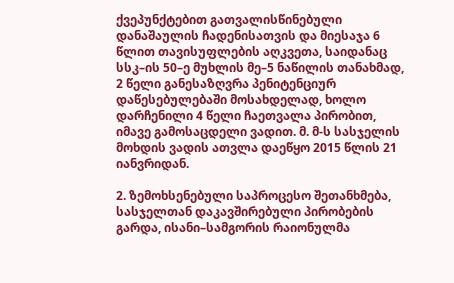ქვეპუნქტებით გათვალისწინებული დანაშაულის ჩადენისათვის და მიესაჯა 6 წლით თავისუფლების აღკვეთა, საიდანაც სსკ–ის 50–ე მუხლის მე–5 ნაწილის თანახმად, 2 წელი განესაზღვრა პენიტენციურ დაწესებულებაში მოსახდელად, ხოლო დარჩენილი 4 წელი ჩაეთვალა პირობით, იმავე გამოსაცდელი ვადით. მ. მ-ს სასჯელის მოხდის ვადის ათვლა დაეწყო 2015 წლის 21 იანვრიდან.

2. ზემოხსენებული საპროცესო შეთანხმება, სასჯელთან დაკავშირებული პირობების გარდა, ისანი–სამგორის რაიონულმა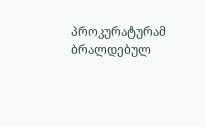პროკურატურამ ბრალდებულ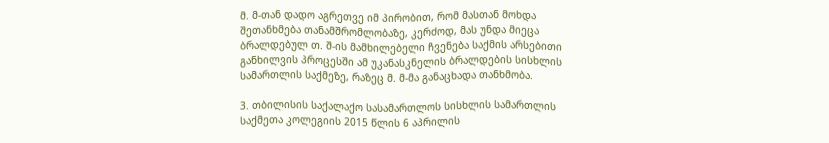მ. მ-თან დადო აგრეთვე იმ პირობით, რომ მასთან მოხდა შეთანხმება თანამშრომლობაზე, კერძოდ, მას უნდა მიეცა ბრალდებულ თ. შ-ის მამხილებელი ჩვენება საქმის არსებითი განხილვის პროცესში ამ უკანასკნელის ბრალდების სისხლის სამართლის საქმეზე, რაზეც მ. მ-მა განაცხადა თანხმობა.

3. თბილისის საქალაქო სასამართლოს სისხლის სამართლის საქმეთა კოლეგიის 2015 წლის 6 აპრილის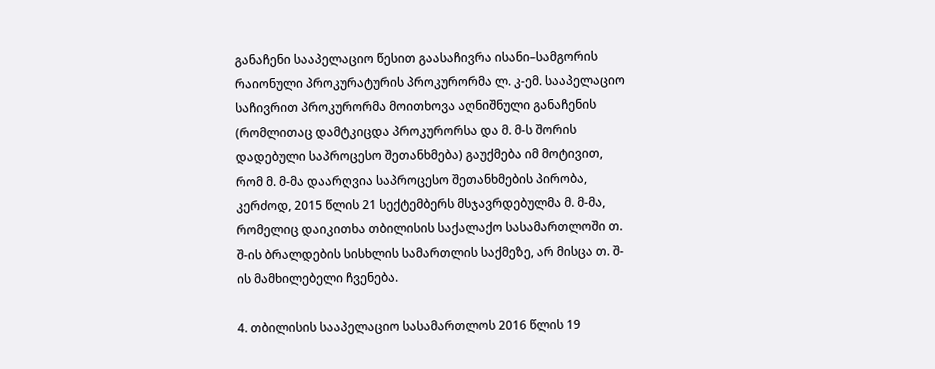განაჩენი სააპელაციო წესით გაასაჩივრა ისანი–სამგორის რაიონული პროკურატურის პროკურორმა ლ. კ-ემ. სააპელაციო საჩივრით პროკურორმა მოითხოვა აღნიშნული განაჩენის (რომლითაც დამტკიცდა პროკურორსა და მ. მ-ს შორის დადებული საპროცესო შეთანხმება) გაუქმება იმ მოტივით, რომ მ. მ-მა დაარღვია საპროცესო შეთანხმების პირობა, კერძოდ, 2015 წლის 21 სექტემბერს მსჯავრდებულმა მ. მ-მა, რომელიც დაიკითხა თბილისის საქალაქო სასამართლოში თ. შ-ის ბრალდების სისხლის სამართლის საქმეზე, არ მისცა თ. შ-ის მამხილებელი ჩვენება.

4. თბილისის სააპელაციო სასამართლოს 2016 წლის 19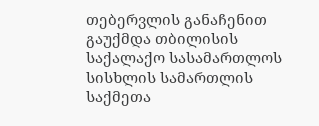თებერვლის განაჩენით გაუქმდა თბილისის საქალაქო სასამართლოს სისხლის სამართლის საქმეთა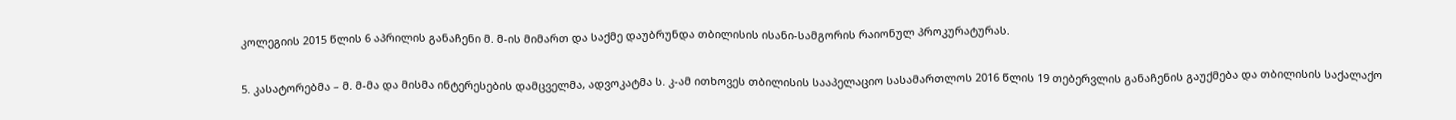კოლეგიის 2015 წლის 6 აპრილის განაჩენი მ. მ-ის მიმართ და საქმე დაუბრუნდა თბილისის ისანი-სამგორის რაიონულ პროკურატურას.

5. კასატორებმა – მ. მ-მა და მისმა ინტერესების დამცველმა, ადვოკატმა ს. კ-ამ ითხოვეს თბილისის სააპელაციო სასამართლოს 2016 წლის 19 თებერვლის განაჩენის გაუქმება და თბილისის საქალაქო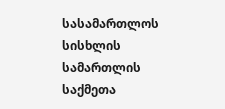სასამართლოს სისხლის სამართლის საქმეთა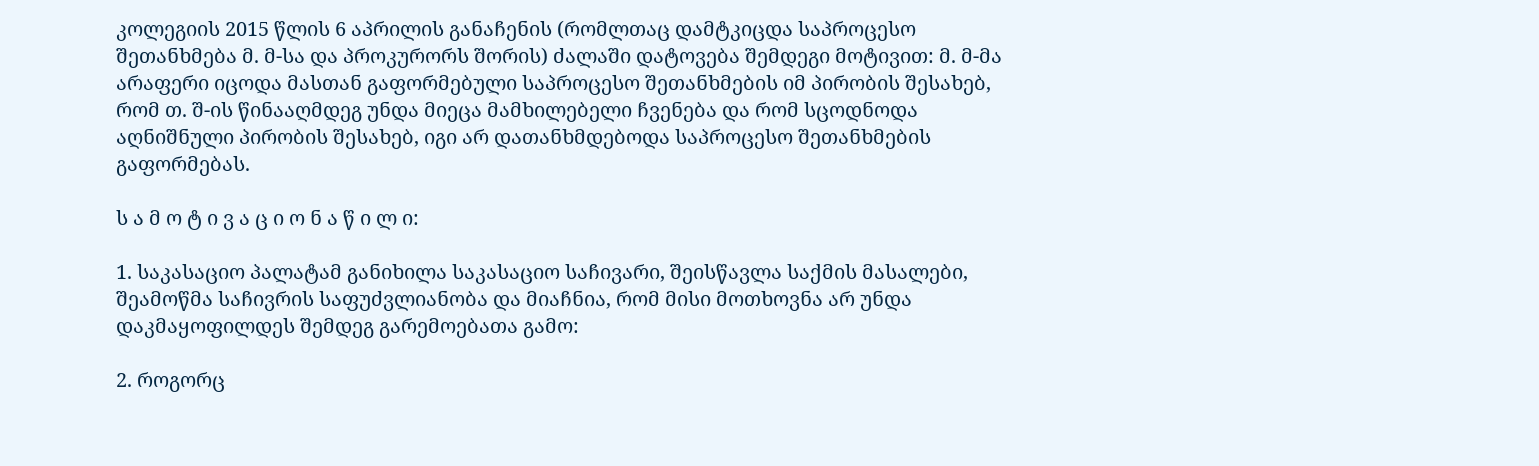კოლეგიის 2015 წლის 6 აპრილის განაჩენის (რომლთაც დამტკიცდა საპროცესო შეთანხმება მ. მ-სა და პროკურორს შორის) ძალაში დატოვება შემდეგი მოტივით: მ. მ-მა არაფერი იცოდა მასთან გაფორმებული საპროცესო შეთანხმების იმ პირობის შესახებ, რომ თ. შ-ის წინააღმდეგ უნდა მიეცა მამხილებელი ჩვენება და რომ სცოდნოდა აღნიშნული პირობის შესახებ, იგი არ დათანხმდებოდა საპროცესო შეთანხმების გაფორმებას.

ს ა მ ო ტ ი ვ ა ც ი ო ნ ა წ ი ლ ი:

1. საკასაციო პალატამ განიხილა საკასაციო საჩივარი, შეისწავლა საქმის მასალები, შეამოწმა საჩივრის საფუძვლიანობა და მიაჩნია, რომ მისი მოთხოვნა არ უნდა დაკმაყოფილდეს შემდეგ გარემოებათა გამო:

2. როგორც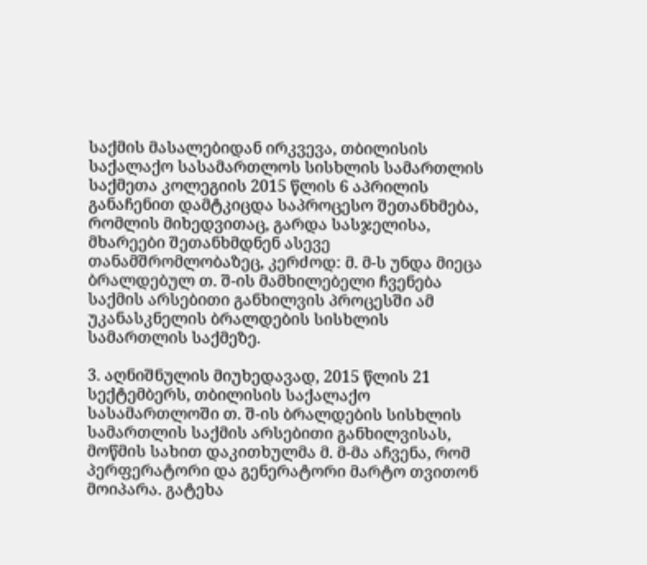საქმის მასალებიდან ირკვევა, თბილისის საქალაქო სასამართლოს სისხლის სამართლის საქმეთა კოლეგიის 2015 წლის 6 აპრილის განაჩენით დამტკიცდა საპროცესო შეთანხმება, რომლის მიხედვითაც, გარდა სასჯელისა, მხარეები შეთანხმდნენ ასევე თანამშრომლობაზეც, კერძოდ: მ. მ-ს უნდა მიეცა ბრალდებულ თ. შ-ის მამხილებელი ჩვენება საქმის არსებითი განხილვის პროცესში ამ უკანასკნელის ბრალდების სისხლის სამართლის საქმეზე.

3. აღნიშნულის მიუხედავად, 2015 წლის 21 სექტემბერს, თბილისის საქალაქო სასამართლოში თ. შ-ის ბრალდების სისხლის სამართლის საქმის არსებითი განხილვისას, მოწმის სახით დაკითხულმა მ. მ-მა აჩვენა, რომ პერფერატორი და გენერატორი მარტო თვითონ მოიპარა. გატეხა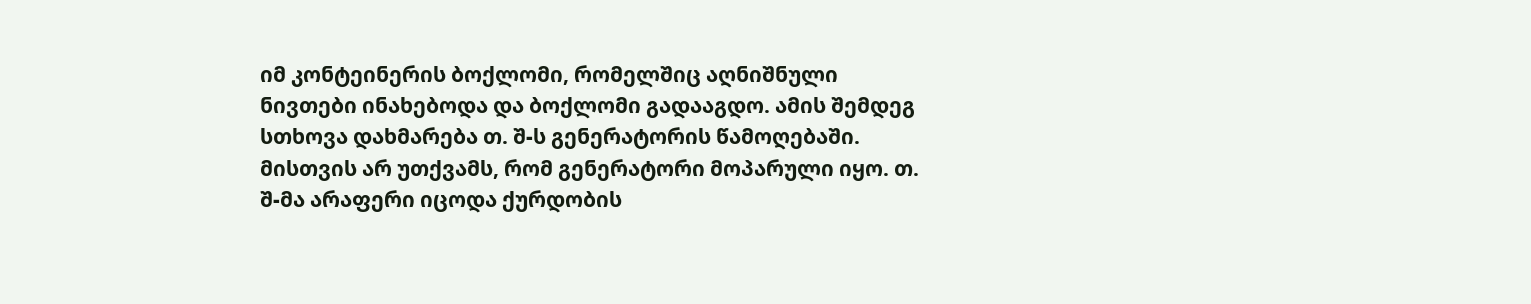იმ კონტეინერის ბოქლომი, რომელშიც აღნიშნული ნივთები ინახებოდა და ბოქლომი გადააგდო. ამის შემდეგ სთხოვა დახმარება თ. შ-ს გენერატორის წამოღებაში. მისთვის არ უთქვამს, რომ გენერატორი მოპარული იყო. თ. შ-მა არაფერი იცოდა ქურდობის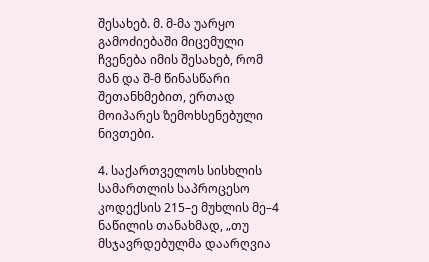შესახებ. მ. მ-მა უარყო გამოძიებაში მიცემული ჩვენება იმის შესახებ, რომ მან და შ-მ წინასწარი შეთანხმებით, ერთად მოიპარეს ზემოხსენებული ნივთები.

4. საქართველოს სისხლის სამართლის საპროცესო კოდექსის 215–ე მუხლის მე–4 ნაწილის თანახმად, „თუ მსჯავრდებულმა დაარღვია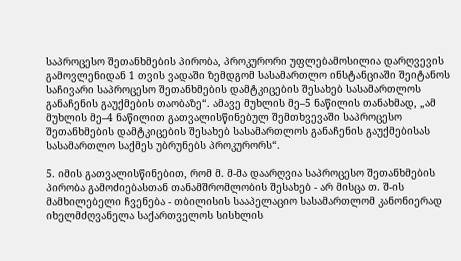საპროცესო შეთანხმების პირობა, პროკურორი უფლებამოსილია დარღვევის გამოვლენიდან 1 თვის ვადაში ზემდგომ სასამართლო ინსტანციაში შეიტანოს საჩივარი საპროცესო შეთანხმების დამტკიცების შესახებ სასამართლოს განაჩენის გაუქმების თაობაზე“. ამავე მუხლის მე–5 ნაწილის თანახმად, „ამ მუხლის მე–4 ნაწილით გათვალისწინებულ შემთხვევაში საპროცესო შეთანხმების დამტკიცების შესახებ სასამართლოს განაჩენის გაუქმებისას სასამართლო საქმეს უბრუნებს პროკურორს“.

5. იმის გათვალისწინებით, რომ მ. მ-მა დაარღვია საპროცესო შეთანხმების პირობა გამოძიებასთან თანამშრომლობის შესახებ - არ მისცა თ. შ-ის მამხილებელი ჩვენება - თბილისის სააპელაციო სასამართლომ კანონიერად იხელმძღვანელა საქართველოს სისხლის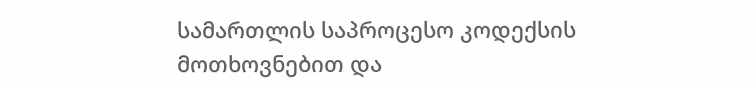სამართლის საპროცესო კოდექსის მოთხოვნებით და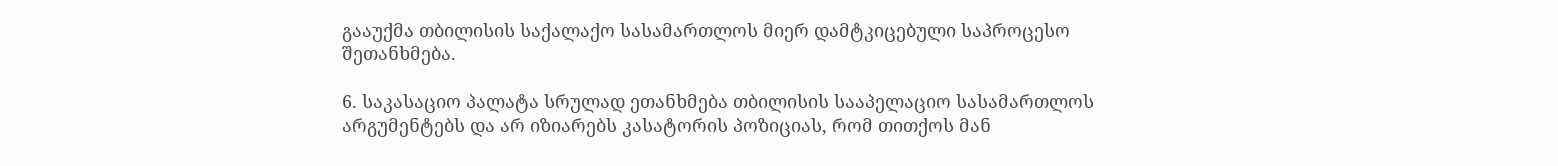გააუქმა თბილისის საქალაქო სასამართლოს მიერ დამტკიცებული საპროცესო შეთანხმება.

6. საკასაციო პალატა სრულად ეთანხმება თბილისის სააპელაციო სასამართლოს არგუმენტებს და არ იზიარებს კასატორის პოზიციას, რომ თითქოს მან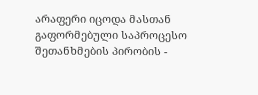არაფერი იცოდა მასთან გაფორმებული საპროცესო შეთანხმების პირობის -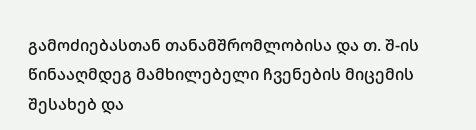გამოძიებასთან თანამშრომლობისა და თ. შ-ის წინააღმდეგ მამხილებელი ჩვენების მიცემის შესახებ და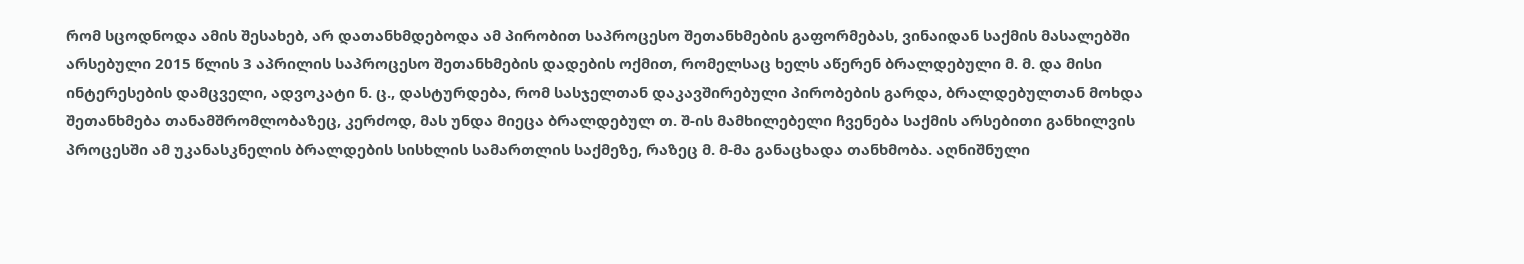რომ სცოდნოდა ამის შესახებ, არ დათანხმდებოდა ამ პირობით საპროცესო შეთანხმების გაფორმებას, ვინაიდან საქმის მასალებში არსებული 2015 წლის 3 აპრილის საპროცესო შეთანხმების დადების ოქმით, რომელსაც ხელს აწერენ ბრალდებული მ. მ. და მისი ინტერესების დამცველი, ადვოკატი ნ. ც., დასტურდება, რომ სასჯელთან დაკავშირებული პირობების გარდა, ბრალდებულთან მოხდა შეთანხმება თანამშრომლობაზეც, კერძოდ, მას უნდა მიეცა ბრალდებულ თ. შ-ის მამხილებელი ჩვენება საქმის არსებითი განხილვის პროცესში ამ უკანასკნელის ბრალდების სისხლის სამართლის საქმეზე, რაზეც მ. მ-მა განაცხადა თანხმობა. აღნიშნული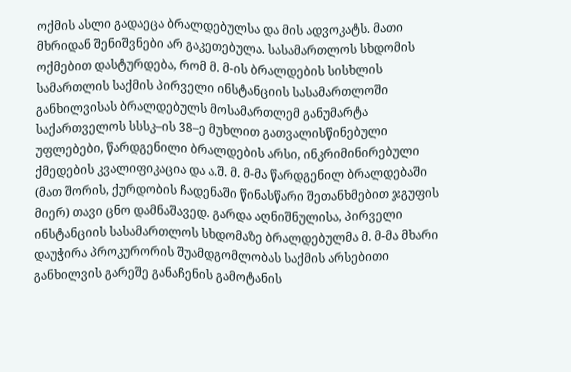ოქმის ასლი გადაეცა ბრალდებულსა და მის ადვოკატს. მათი მხრიდან შენიშვნები არ გაკეთებულა. სასამართლოს სხდომის ოქმებით დასტურდება, რომ მ. მ-ის ბრალდების სისხლის სამართლის საქმის პირველი ინსტანციის სასამართლოში განხილვისას ბრალდებულს მოსამართლემ განუმარტა საქართველოს სსსკ–ის 38–ე მუხლით გათვალისწინებული უფლებები, წარდგენილი ბრალდების არსი, ინკრიმინირებული ქმედების კვალიფიკაცია და ა.შ. მ. მ-მა წარდგენილ ბრალდებაში (მათ შორის, ქურდობის ჩადენაში წინასწარი შეთანხმებით ჯგუფის მიერ) თავი ცნო დამნაშავედ. გარდა აღნიშნულისა, პირველი ინსტანციის სასამართლოს სხდომაზე ბრალდებულმა მ. მ-მა მხარი დაუჭირა პროკურორის შუამდგომლობას საქმის არსებითი განხილვის გარეშე განაჩენის გამოტანის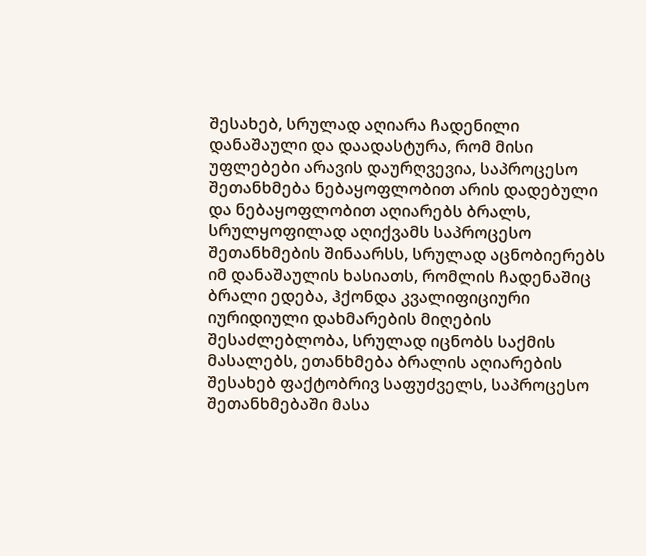შესახებ, სრულად აღიარა ჩადენილი დანაშაული და დაადასტურა, რომ მისი უფლებები არავის დაურღვევია, საპროცესო შეთანხმება ნებაყოფლობით არის დადებული და ნებაყოფლობით აღიარებს ბრალს, სრულყოფილად აღიქვამს საპროცესო შეთანხმების შინაარსს, სრულად აცნობიერებს იმ დანაშაულის ხასიათს, რომლის ჩადენაშიც ბრალი ედება, ჰქონდა კვალიფიციური იურიდიული დახმარების მიღების შესაძლებლობა, სრულად იცნობს საქმის მასალებს, ეთანხმება ბრალის აღიარების შესახებ ფაქტობრივ საფუძველს, საპროცესო შეთანხმებაში მასა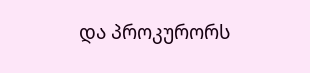და პროკურორს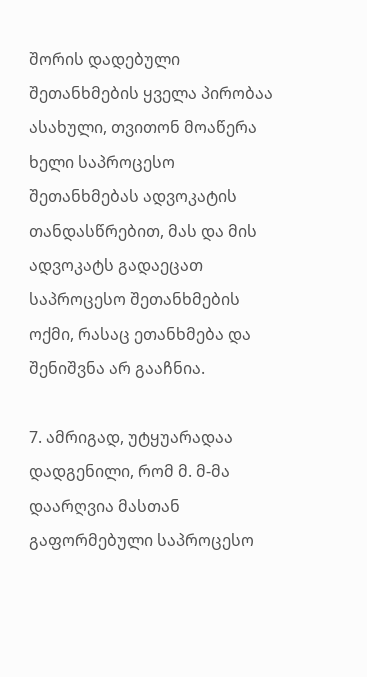შორის დადებული შეთანხმების ყველა პირობაა ასახული, თვითონ მოაწერა ხელი საპროცესო შეთანხმებას ადვოკატის თანდასწრებით, მას და მის ადვოკატს გადაეცათ საპროცესო შეთანხმების ოქმი, რასაც ეთანხმება და შენიშვნა არ გააჩნია.

7. ამრიგად, უტყუარადაა დადგენილი, რომ მ. მ-მა დაარღვია მასთან გაფორმებული საპროცესო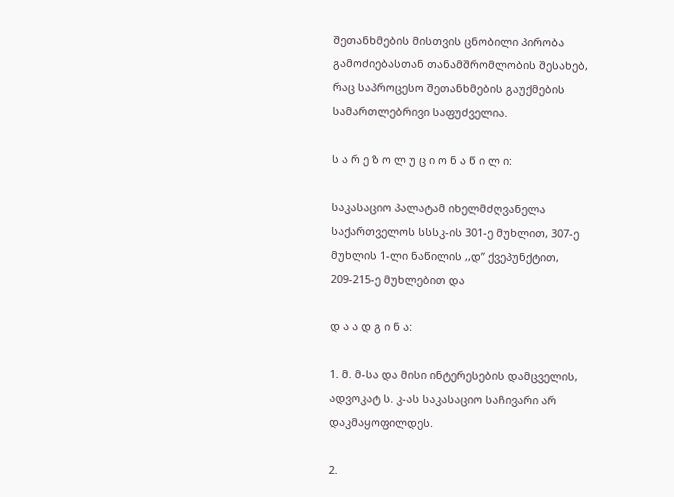შეთანხმების მისთვის ცნობილი პირობა გამოძიებასთან თანამშრომლობის შესახებ, რაც საპროცესო შეთანხმების გაუქმების სამართლებრივი საფუძველია.

ს ა რ ე ზ ო ლ უ ც ი ო ნ ა წ ი ლ ი:

საკასაციო პალატამ იხელმძღვანელა საქართველოს სსსკ-ის 301-ე მუხლით, 307-ე მუხლის 1-ლი ნაწილის ,,დ” ქვეპუნქტით, 209-215-ე მუხლებით და

დ ა ა დ გ ი ნ ა:

1. მ. მ-სა და მისი ინტერესების დამცველის, ადვოკატ ს. კ-ას საკასაციო საჩივარი არ დაკმაყოფილდეს.

2.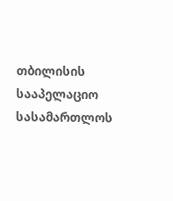თბილისის სააპელაციო სასამართლოს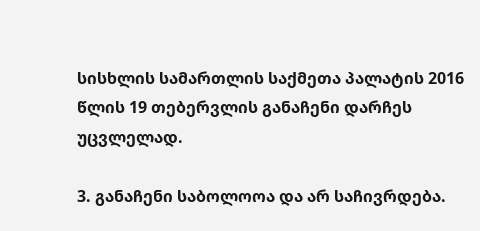სისხლის სამართლის საქმეთა პალატის 2016 წლის 19 თებერვლის განაჩენი დარჩეს უცვლელად.

3. განაჩენი საბოლოოა და არ საჩივრდება.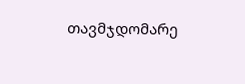თავმჯდომარე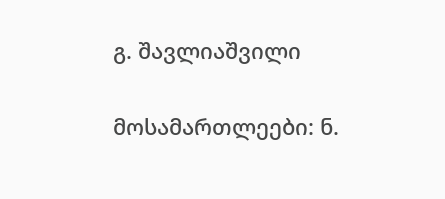გ. შავლიაშვილი

მოსამართლეები: ნ.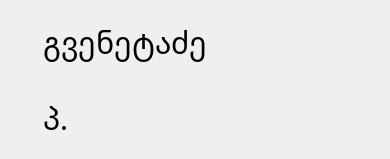გვენეტაძე

პ.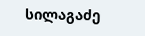სილაგაძე